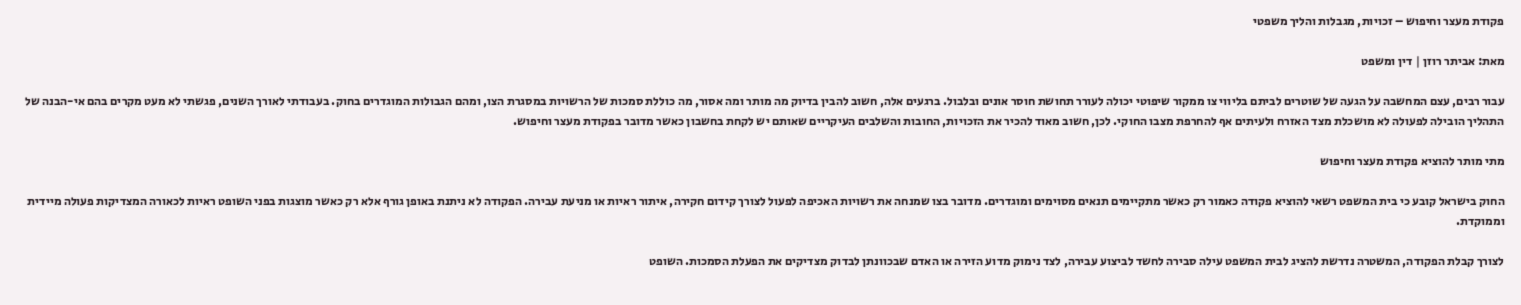פקודת מעצר וחיפוש – זכויות, מגבלות והליך משפטי

מאת: אביתר רוזן | דין ומשפט

עבור רבים, עצם המחשבה על הגעה של שוטרים לביתם בליווי צו ממקור שיפוטי יכולה לעורר תחושת חוסר אונים ובלבול. ברגעים אלה, חשוב להבין בדיוק מה מותר ומה אסור, מה כוללת סמכות של הרשויות במסגרת הצו, ומהם הגבולות המוגדרים בחוק. בעבודתי לאורך השנים, פגשתי לא מעט מקרים בהם אי-הבנה של התהליך הובילה לפעולה לא מושכלת מצד האזרח ולעיתים אף להחרפת מצבו החוקי. לכן, חשוב מאוד להכיר את הזכויות, החובות והשלבים העיקריים שאותם יש לקחת בחשבון כאשר מדובר בפקודת מעצר וחיפוש.

מתי מותר להוציא פקודת מעצר וחיפוש

החוק בישראל קובע כי בית המשפט רשאי להוציא פקודה כאמור רק כאשר מתקיימים תנאים מסוימים ומוגדרים. מדובר בצו שמנחה את רשויות האכיפה לפעול לצורך קידום חקירה, איתור ראיות או מניעת עבירה. הפקודה לא ניתנת באופן גורף אלא רק כאשר מוצגות בפני השופט ראיות לכאורה המצדיקות פעולה מיידית וממוקדת.

לצורך קבלת הפקודה, המשטרה נדרשת להציג לבית המשפט עילה סבירה לחשד לביצוע עבירה, לצד נימוק מדוע הזירה או האדם שבכוונתן לבדוק מצדיקים את הפעלת הסמכות. השופט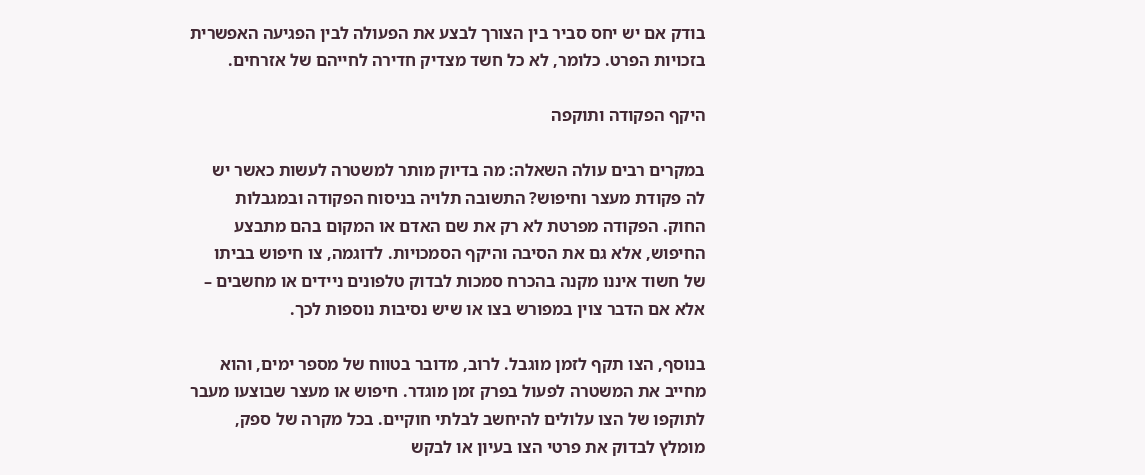בודק אם יש יחס סביר בין הצורך לבצע את הפעולה לבין הפגיעה האפשרית בזכויות הפרט. כלומר, לא כל חשד מצדיק חדירה לחייהם של אזרחים.

היקף הפקודה ותוקפה

במקרים רבים עולה השאלה: מה בדיוק מותר למשטרה לעשות כאשר יש לה פקודת מעצר וחיפוש? התשובה תלויה בניסוח הפקודה ובמגבלות החוק. הפקודה מפרטת לא רק את שם האדם או המקום בהם מתבצע החיפוש, אלא גם את הסיבה והיקף הסמכויות. לדוגמה, צו חיפוש בביתו של חשוד איננו מקנה בהכרח סמכות לבדוק טלפונים ניידים או מחשבים – אלא אם הדבר צוין במפורש בצו או שיש נסיבות נוספות לכך.

בנוסף, הצו תקף לזמן מוגבל. לרוב, מדובר בטווח של מספר ימים, והוא מחייב את המשטרה לפעול בפרק זמן מוגדר. חיפוש או מעצר שבוצעו מעבר לתוקפו של הצו עלולים להיחשב לבלתי חוקיים. בכל מקרה של ספק, מומלץ לבדוק את פרטי הצו בעיון או לבקש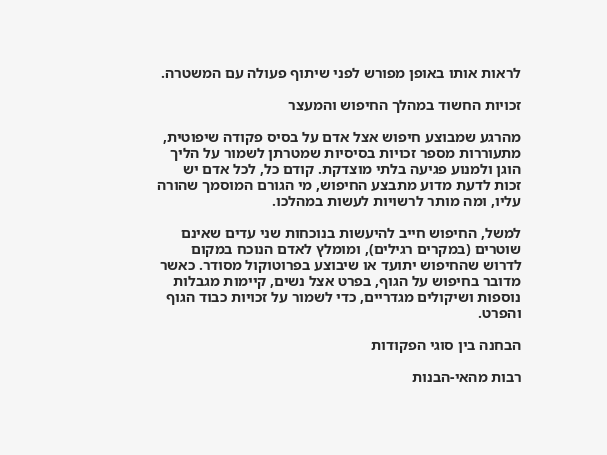לראות אותו באופן מפורש לפני שיתוף פעולה עם המשטרה.

זכויות החשוד במהלך החיפוש והמעצר

מהרגע שמבוצע חיפוש אצל אדם על בסיס פקודה שיפוטית, מתעוררות מספר זכויות בסיסיות שמטרתן לשמור על הליך הוגן ולמנוע פגיעה בלתי מוצדקת. קודם כל, לכל אדם יש זכות לדעת מדוע מתבצע החיפוש, מי הגורם המוסמך שהורה עליו, ומה מותר לרשויות לעשות במהלכו.

למשל, החיפוש חייב להיעשות בנוכחות שני עדים שאינם שוטרים (במקרים רגילים), ומומלץ לאדם הנוכח במקום לדרוש שהחיפוש יתועד או שיבוצע בפרוטוקול מסודר. כאשר מדובר בחיפוש על הגוף, בפרט אצל נשים, קיימות מגבלות נוספות ושיקולים מגדריים, כדי לשמור על זכויות כבוד הגוף והפרט.

הבחנה בין סוגי הפקודות

רבות מהאי-הבנות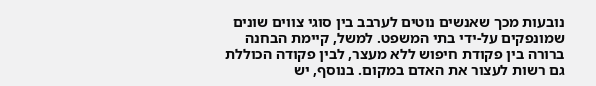נובעות מכך שאנשים נוטים לערבב בין סוגי צווים שונים שמונפקים על-ידי בתי המשפט. למשל, קיימת הבחנה ברורה בין פקודת חיפוש ללא מעצר, לבין פקודה הכוללת גם רשות לעצור את האדם במקום. בנוסף, יש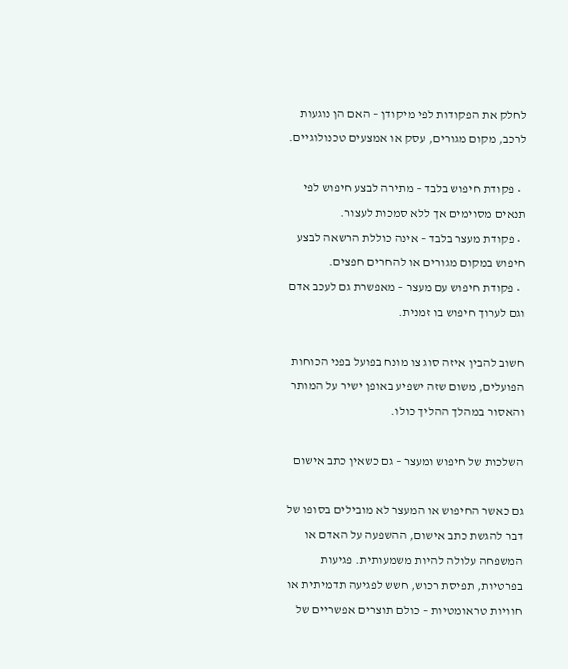לחלק את הפקודות לפי מיקודן – האם הן נוגעות לרכב, מקום מגורים, עסק או אמצעים טכנולוגיים.

  • פקודת חיפוש בלבד – מתירה לבצע חיפוש לפי תנאים מסוימים אך ללא סמכות לעצור.
  • פקודת מעצר בלבד – אינה כוללת הרשאה לבצע חיפוש במקום מגורים או להחרים חפצים.
  • פקודת חיפוש עם מעצר – מאפשרת גם לעכב אדם וגם לערוך חיפוש בו זמנית.

חשוב להבין איזה סוג צו מונח בפועל בפני הכוחות הפועלים, משום שזה ישפיע באופן ישיר על המותר והאסור במהלך ההליך כולו.

השלכות של חיפוש ומעצר – גם כשאין כתב אישום

גם כאשר החיפוש או המעצר לא מובילים בסופו של דבר להגשת כתב אישום, ההשפעה על האדם או המשפחה עלולה להיות משמעותית. פגיעות בפרטיות, תפיסת רכוש, חשש לפגיעה תדמיתית או חוויות טראומטיות – כולם תוצרים אפשריים של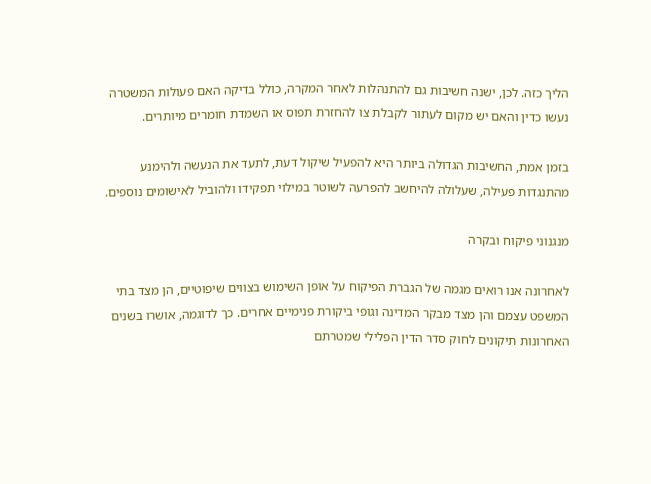הליך כזה. לכן, ישנה חשיבות גם להתנהלות לאחר המקרה, כולל בדיקה האם פעולות המשטרה נעשו כדין והאם יש מקום לעתור לקבלת צו להחזרת תפוס או השמדת חומרים מיותרים.

בזמן אמת, החשיבות הגדולה ביותר היא להפעיל שיקול דעת, לתעד את הנעשה ולהימנע מהתנגדות פעילה, שעלולה להיחשב להפרעה לשוטר במילוי תפקידו ולהוביל לאישומים נוספים.

מנגנוני פיקוח ובקרה

לאחרונה אנו רואים מגמה של הגברת הפיקוח על אופן השימוש בצווים שיפוטיים, הן מצד בתי המשפט עצמם והן מצד מבקר המדינה וגופי ביקורת פנימיים אחרים. כך לדוגמה, אושרו בשנים האחרונות תיקונים לחוק סדר הדין הפלילי שמטרתם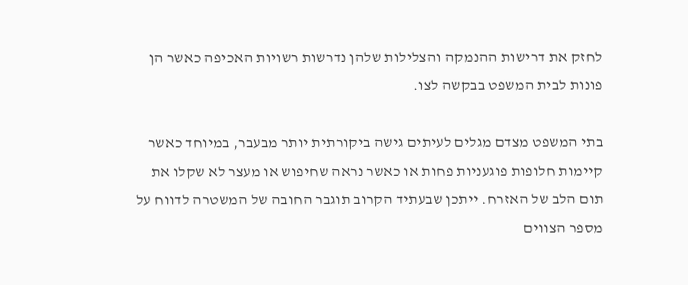לחזק את דרישות ההנמקה והצלילות שלהן נדרשות רשויות האכיפה כאשר הן פונות לבית המשפט בבקשה לצו.

בתי המשפט מצדם מגלים לעיתים גישה ביקורתית יותר מבעבר, במיוחד כאשר קיימות חלופות פוגעניות פחות או כאשר נראה שחיפוש או מעצר לא שקלו את תום הלב של האזרח. ייתכן שבעתיד הקרוב תוגבר החובה של המשטרה לדווח על מספר הצווים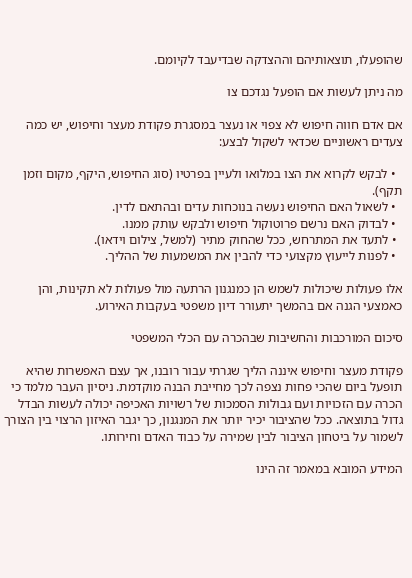שהופעלו, תוצאותיהם וההצדקה שבדיעבד לקיומם.

מה ניתן לעשות אם הופעל נגדכם צו

אם אדם חווה חיפוש לא צפוי או נעצר במסגרת פקודת מעצר וחיפוש, יש כמה צעדים ראשוניים שכדאי לשקול לבצע:

  • לבקש לקרוא את הצו במלואו ולעיין בפרטיו (סוג החיפוש, היקף, מקום וזמן תקף).
  • לשאול האם החיפוש נעשה בנוכחות עדים ובהתאם לדין.
  • לבדוק האם נרשם פרוטוקול חיפוש ולבקש עותק ממנו.
  • לתעד את המתרחש, ככל שהחוק מתיר (למשל, צילום וידאו).
  • לפנות לייעוץ מקצועי כדי להבין את המשמעות של ההליך.

אלו פעולות שיכולות לשמש הן כמנגנון הרתעה מול פעולות לא תקינות, והן כאמצעי הגנה אם בהמשך יתעורר דיון משפטי בעקבות האירוע.

סיכום המורכבות והחשיבות שבהכרה עם הכלי המשפטי

פקודת מעצר וחיפוש איננה הליך שגרתי עבור רובנו, אך עצם האפשרות שהיא תופעל ביום שהכי פחות נצפה לכך מחייבת הבנה מוקדמת. ניסיון העבר מלמד כי הכרה עם הזכויות ועם גבולות הסמכות של רשויות האכיפה יכולה לעשות הבדל גדול בתוצאה. ככל שהציבור יכיר יותר את המנגנון, כך יגבר האיזון הרצוי בין הצורך לשמור על ביטחון הציבור לבין שמירה על כבוד האדם וחירותו.

המידע המובא במאמר זה הינו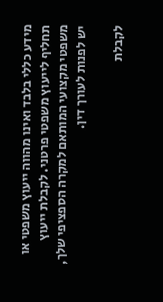מידע כללי בלבד ואינו מהווה ייעוץ משפטי או תחליף לייעוץ משפטי פרטני. לקבלת ייעוץ משפטי מקצועי המותאם למקרה הספציפי שלך, יש לפנות לעורך דין.

לקבלת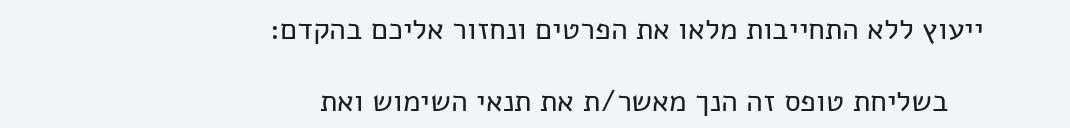ייעוץ ללא התחייבות מלאו את הפרטים ונחזור אליכם בהקדם:

    בשליחת טופס זה הנך מאשר/ת את תנאי השימוש ואת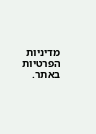מדיניות הפרטיות באתר.